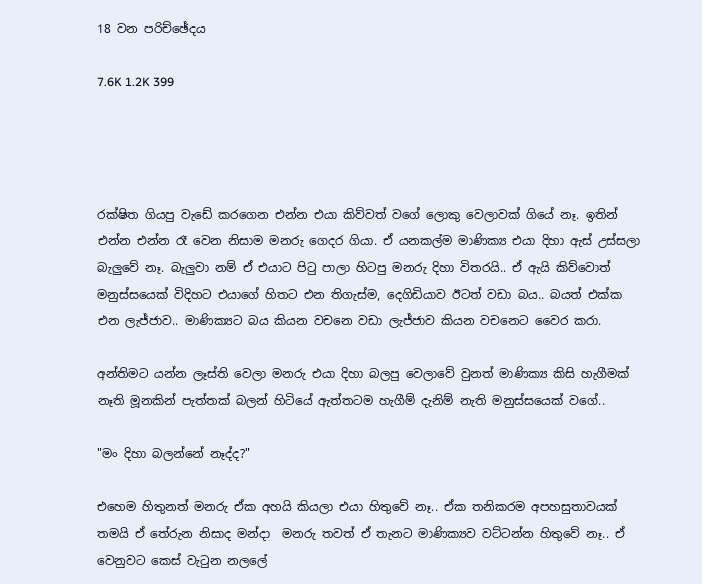18 වන පරිච්ඡේදය

7.6K 1.2K 399




රක්ෂිත ගියපු වැඩේ කරගෙන එන්න එයා කිව්වත් වගේ ලොකු වෙලාවක් ගියේ නෑ. ඉතින් එන්න එන්න රෑ වෙන නිසාම මනරු ගෙදර ගියා. ඒ යනකල්ම මාණික්‍ය එයා දිහා ඇස් උස්සලා බැලුවේ නෑ. බැලුවා නම් ඒ එයාට පිටු පාලා හිටපු මනරු දිහා විතරයි.. ඒ ඇයි කිව්වොත් මනුස්සයෙක් විදිහට එයාගේ හිතට එන තිගැස්ම, දෙගිඩියාව ඊටත් වඩා බය.. බයත් එක්ක එන ලැජ්ජාව.. මාණික්‍යට බය කියන වචනෙ වඩා ලැජ්ජාව කියන වචනෙට වෛර කරා.

අන්තිමට යන්න ලෑස්ති වෙලා මනරු එයා දිහා බලපු වෙලාවේ වුනත් මාණික්‍ය කිසි හැගීමක් නෑති මූනකින් පැත්තක් බලන් හිටියේ ඇත්තටම හැගීම් දැනිම් නැති මනුස්සයෙක් වගේ..

"මං දිහා බලන්නේ නෑද්ද?"

එහෙම හිතුනත් මනරු ඒක අහයි කියලා එයා හිතුවේ නෑ.. ඒක තනිකරම අපහසුතාවයක් තමයි ඒ තේරුන නිසාද මන්දා  මනරු තවත් ඒ තැනට මාණික්‍යව වට්ටන්න හිතුවේ නෑ.. ඒ වෙනුවට කෙස් වැටුන නලලේ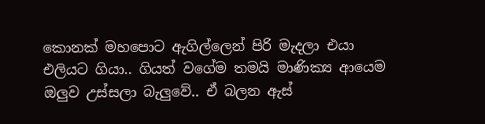කොනක් මහපොට ඇගිල්ලෙන් පිරි මැදලා එයා එලියට ගියා.. ගියත් වගේම තමයි මාණික්‍ය ආයෙම ඔලුව උස්සලා බැලුවේ.. ඒ බලන ඇස්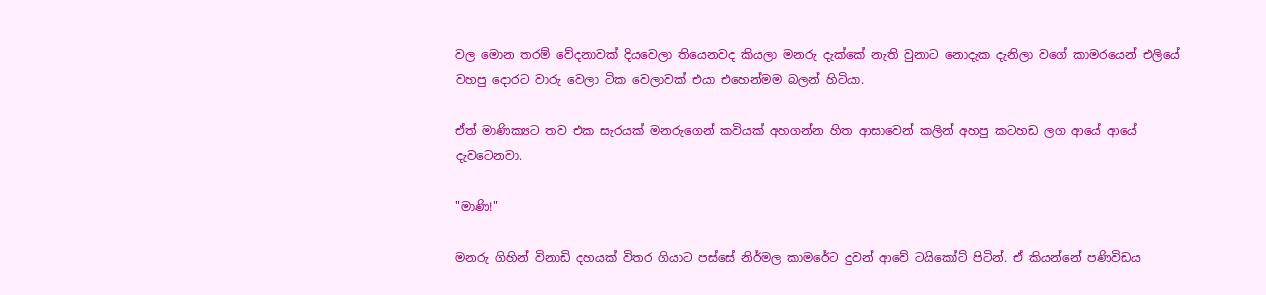වල මොන තරම් වේදනාවක් දියවෙලා තියෙනවද කියලා මනරු දැක්කේ නැති වුනාට නොදැක දැනිලා වගේ කාමරයෙන් එලියේ වහපු දොරට වාරු වෙලා ටික වෙලාවක් එයා එහෙන්මම බලන් හිටියා.

ඒත් මාණික්‍යට තව එක සැරයක් මනරුගෙන් කවියක් අහගන්න හිත ආසාවෙන් කලින් අහපු කටහඩ ලග ආයේ ආයේ දැවටෙනවා.

"මාණි!"

මනරු ගිහින් විනාඩි දහයක් විතර ගියාට පස්සේ නිර්මල කාමරේට දුවන් ආවේ ටයිකෝට් පිටින්. ඒ කියන්නේ පණිවිඩය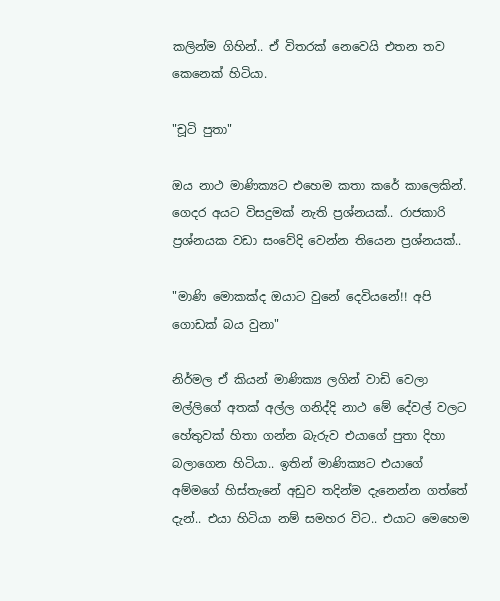කලින්ම ගිහින්.. ඒ විතරක් නෙවෙයි එතන තව කෙනෙක් හිටියා.

"චූටි පුතා"

ඔය නාථ මාණික්‍යට එහෙම කතා කරේ කාලෙකින්. ගෙදර අයට විසදුමක් නැති ප්‍රශ්නයක්.. රාජකාරි ප්‍රශ්නයක වඩා සංවේදි වෙන්න තියෙන ප්‍රශ්නයක්..

"මාණි මොකක්ද ඔයාට වුනේ දෙවියනේ!! අපි ගොඩක් බය වුනා"

නිර්මල ඒ කියන් මාණික්‍ය ලගින් වාඩි වෙලා මල්ලිගේ අතක් අල්ල ගනිද්දි නාථ මේ දේවල් වලට හේතුවක් හිතා ගන්න බැරුව එයාගේ පුතා දිහා බලාගෙන හිටියා.. ඉතින් මාණික්‍යට එයාගේ අම්මගේ හිස්තැනේ අඩුව තදින්ම දැනෙන්න ගත්තේ දැන්.. එයා හිටියා නම් සමහර විට.. එයාට මෙහෙම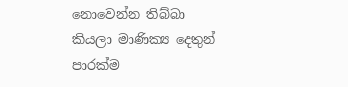නොවෙන්න තිබ්බා කියලා මාණික්‍ය දෙතුන් පාරක්ම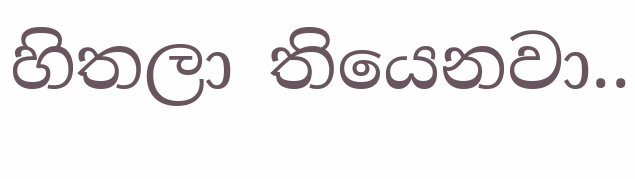හිතලා තියෙනවා..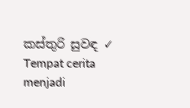කස්තුරි සුවඳ ✓ Tempat cerita menjadi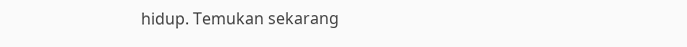hidup. Temukan sekarang